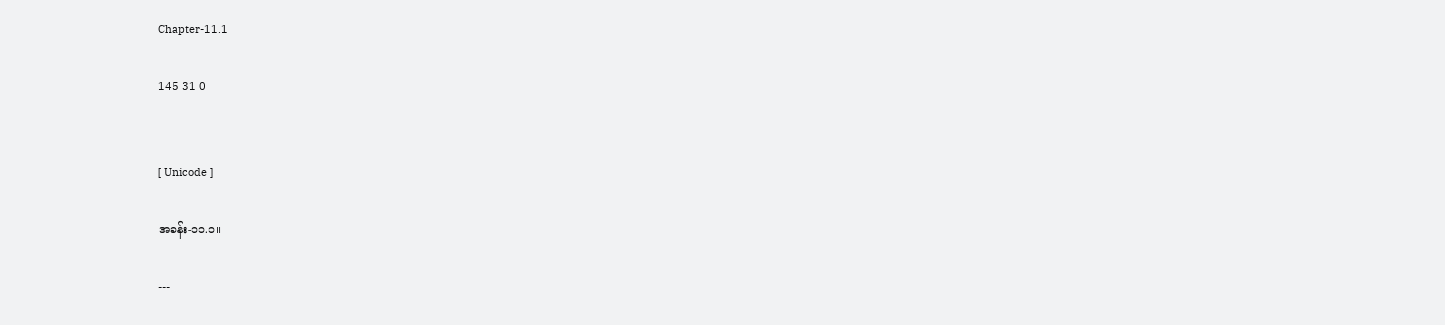Chapter-11.1

145 31 0


[ Unicode ]

အခန်း-၁၁.၁။

---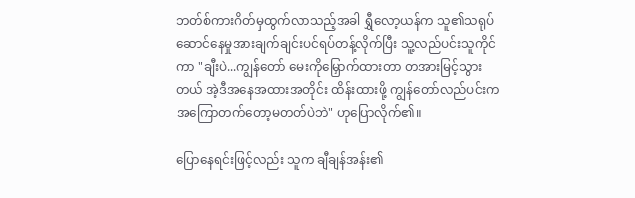ဘတ်စ်ကားဂိတ်မှထွက်လာသည့်အခါ ရွှီလော့ယန်က သူ၏သရုပ်ဆောင်နေမှုအားချက်ချင်းပင်ရပ်တန့်လိုက်ပြီး သူ့လည်ပင်းသူကိုင်ကာ "ချီးပဲ...ကျွန်တော် မေး‌ကိုမြှောက်ထားတာ တအားမြင့်သွားတယ် အဲ့ဒီအနေအထားအတိုင်း ထိန်းထားဖို့ ကျွန်တော်လည်ပင်းက အကြောတက်တော့မတတ်ပဲဘဲ" ဟုပြောလိုက်၏။

ပြောနေရင်းဖြင့်လည်း သူက ချီချန်အန်း၏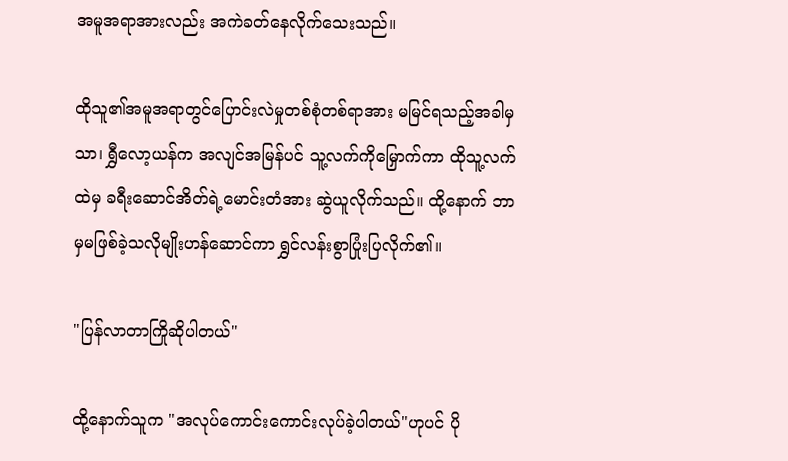အမူအရာအားလည်း အကဲခတ်နေလိုက်သေးသည်။

ထိုသူ၏အမူအရာတွင်ပြောင်းလဲမှုတစ်စုံတစ်ရာအား မမြင်ရသည့်အခါမှသာ၊ ရွှီလော့ယန်က အလျင်အမြန်ပင် သူ့လက်ကိုမြှောက်ကာ ထိုသူ့လက်ထဲမှ ခရီးဆောင်အိတ်ရဲ့မောင်းတံအား ဆွဲယူလိုက်သည်။ ထို့နောက် ဘာမှမဖြစ်ခဲ့သလိုမျိုးဟန်ဆောင်ကာ ရွှင်လန်းစွာပြုံးပြလိုက်၏။

"ပြန်လာတာ‌ကြိုဆိုပါတယ်"

ထို့နောက်သူက "အလုပ်ကောင်းကောင်းလုပ်ခဲ့ပါတယ်"ဟုပင် ပို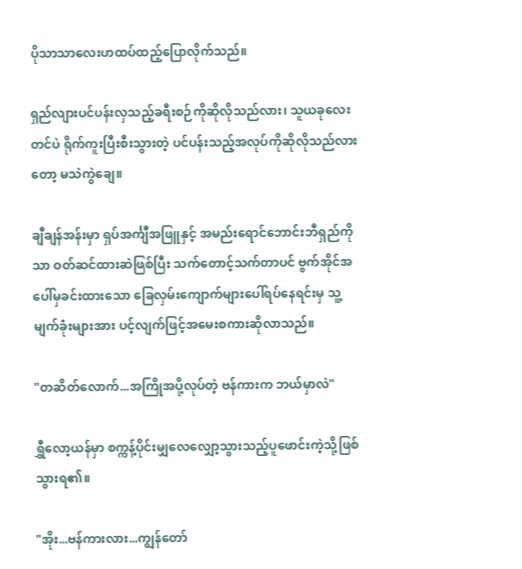ပိုသာသာလေးဟထပ်ထည့်ပြောလိုက်သည်။

ရှည်လျား‌ပင်ပန်းလှသည့်ခရီးစဉ်ကိုဆိုလိုသည်လား၊ သူယခုလေးတင်ပဲ ရိုက်ကူးပြီးစီးသွားတဲ့ ပင်ပန်းသည့်အလုပ်ကိုဆိုလိုသည်လားတော့ မသဲကွဲချေ။

ချီချန်အန်းမှာ ရှပ်အင်္ကျီအဖြူနှင့် အမည်းရောင်ဘောင်းဘီရှည်ကိုသာ ဝတ်ဆင်ထားဆဲဖြစ်ပြီး သက်တောင့်သက်တာပင် ဗွက်အိုင်အပေါ်မှခင်းထားသော ခြေလှမ်းကျောက်များပေါ်ရပ်နေရင်းမှ သူ့မျက်ခုံးများအား ပင့်လျက်ဖြင့်အမေးစကားဆိုလာသည်။

"တဆိတ်လောက်...အကြိုအပို့လုပ်တဲ့ ဗန်ကားက ဘယ်မှာလဲ"

ရွှီလော့ယန်မှာ စက္ကန့်ပိုင်းမျှလေလျှော့သွားသည့်ပူဖောင်းကဲ့သို့ဖြစ်သွားရ၏။

"အိုး...ဗန်ကားလား...ကျွန်တော်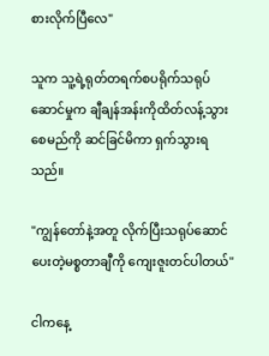စားလိုက်ပြီလေ"

သူက သူ့ရဲ့ရုတ်တရက်စပရိုက်သရုပ်ဆောင်မှုက ချီချန်အန်းကိုထိတ်လန့်သွားစေမည်ကို ဆင်ခြင်မိကာ ရှက်သွားရသည်။

"ကျွန်တော်နဲ့အတူ လိုက်ပြီးသရုပ်ဆောင်ပေးတဲ့မစ္စတာချီကို ကျေးဇူးတင်ပါတယ်"

ငါကနေ့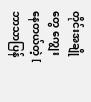တိုင်းအချိုတွေ ကျွေးနေတယ်တဲ့ [ ဘာသာပြန်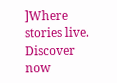]Where stories live. Discover now